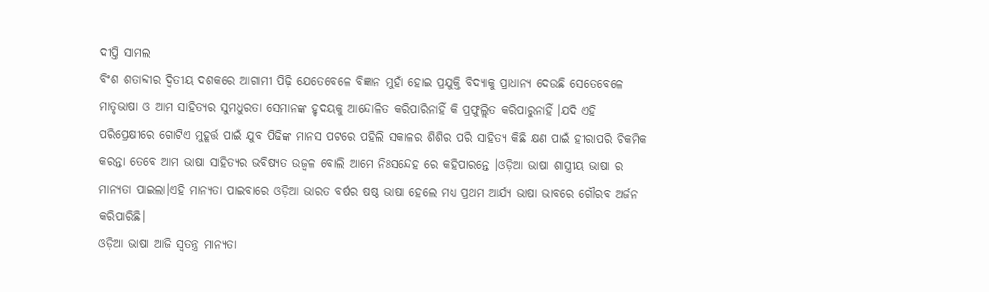ଦୀପ୍ତି ସାମଲ
ବିଂଶ ଶତାବ୍ଦୀର ଦ୍ଵିତୀୟ ଦଶକରେ ଆଗାମୀ ପିଢ଼ି ଯେତେବେଳେ ବିଜ୍ଞାନ ମୁହାଁ ହୋଇ ପ୍ରଯୁକ୍ତି ବିଦ୍ୟାକୁ ପ୍ରାଧାନ୍ୟ ଦେଉଛି ସେତେବେଳେ ମାତୃଭାଷା ଓ ଆମ ସାହିତ୍ୟର ସୁମଧୁରତା ସେମାନଙ୍କ ହୃଦୟକୁ ଆନ୍ଦୋଳିତ କରିପାରିନାହିଁ କି ପ୍ରଫୁଲ୍ଲିତ କରିପାରୁନାହିଁ ।ଯଦି ଏହି ପରିପ୍ରେକ୍ଷୀରେ ଗୋଟିଏ ମୁହୂର୍ତ୍ତ ପାଇଁ ଯୁବ ପିଢିଙ୍କ ମାନସ ପଟରେ ପହିଲି ସକାଳର ଶିଶିର ପରି ସାହିତ୍ୟ କିଛି କ୍ଷଣ ପାଇଁ ହୀରାପରି ଚିକମିକ କରନ୍ତା ତେବେ ଆମ ଭାଷା ସାହିତ୍ୟର ଭବିଷ୍ୟତ ଉଜ୍ବଳ ବୋଲି ଆମେ ନିଃସନ୍ଦେହ ରେ କହିପାରନ୍ତେ ।ଓଡ଼ିଆ ଭାଷା ଶାସ୍ତ୍ରୀୟ ଭାଷା ର ମାନ୍ୟତା ପାଇଲା।ଏହି ମାନ୍ୟତା ପାଇବାରେ ଓଡ଼ିଆ ଭାରତ ବର୍ଷର ଷଷ୍ଠ ଭାଷା ହେଲେ ମଧ୍ୟ ପ୍ରଥମ ଆର୍ଯ୍ୟ ଭାଷା ଭାବରେ ଗୌରବ ଅର୍ଜନ କରିପାରିଛି।
ଓଡ଼ିଆ ଭାଷା ଆଜି ସ୍ୱତନ୍ତ୍ର ମାନ୍ୟତା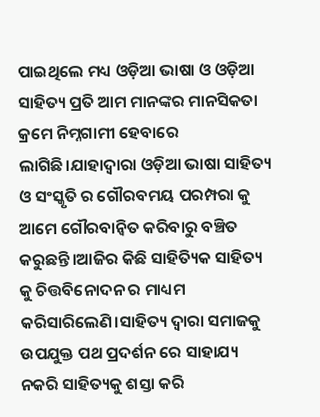ପାଇଥିଲେ ମଧ୍ୟ ଓଡ଼ିଆ ଭାଷା ଓ ଓଡ଼ିଆ ସାହିତ୍ୟ ପ୍ରତି ଆମ ମାନଙ୍କର ମାନସିକତା କ୍ରମେ ନିମ୍ନଗାମୀ ହେବାରେ ଲାଗିଛି।ଯାହାଦ୍ୱାରା ଓଡ଼ିଆ ଭାଷା ସାହିତ୍ୟ ଓ ସଂସ୍କୃତି ର ଗୌରବମୟ ପରମ୍ପରା କୁ ଆମେ ଗୌରବାନ୍ୱିତ କରିବାରୁ ବଞ୍ଚିତ କରୁଛନ୍ତି।ଆଜିର କିଛି ସାହିତ୍ୟିକ ସାହିତ୍ୟ କୁ ଚିତ୍ତବିନୋଦନ ର ମାଧ୍ୟମ କରିସାରିଲେଣି।ସାହିତ୍ୟ ଦ୍ୱାରା ସମାଜକୁ ଉପଯୁକ୍ତ ପଥ ପ୍ରଦର୍ଶନ ରେ ସାହାଯ୍ୟ ନକରି ସାହିତ୍ୟକୁ ଶସ୍ତା କରି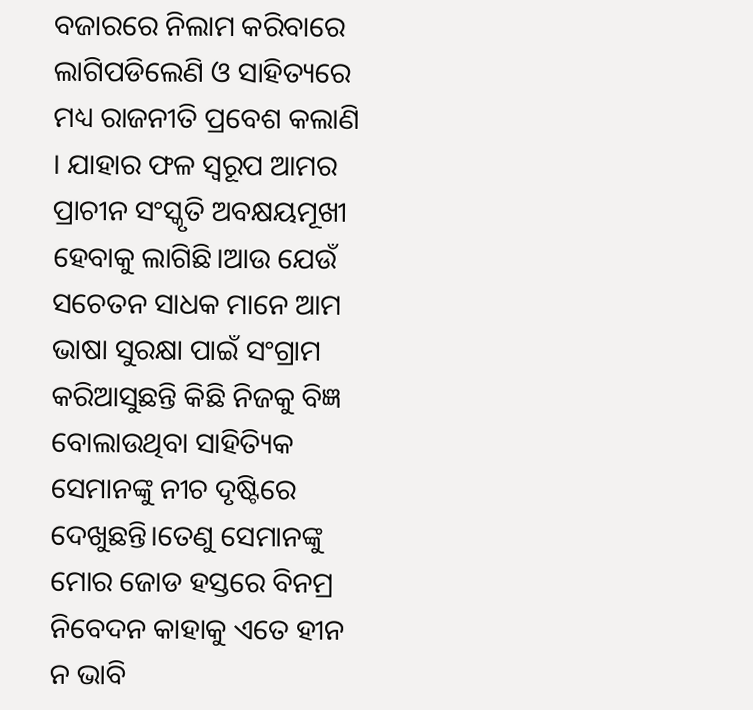ବଜାରରେ ନିଲାମ କରିବାରେ ଲାଗିପଡିଲେଣି ଓ ସାହିତ୍ୟରେ ମଧ୍ୟ ରାଜନୀତି ପ୍ରବେଶ କଲାଣି । ଯାହାର ଫଳ ସ୍ୱରୂପ ଆମର ପ୍ରାଚୀନ ସଂସ୍କୃତି ଅବକ୍ଷୟମୂଖୀ ହେବାକୁ ଲାଗିଛି।ଆଉ ଯେଉଁ ସଚେତନ ସାଧକ ମାନେ ଆମ ଭାଷା ସୁରକ୍ଷା ପାଇଁ ସଂଗ୍ରାମ କରିଆସୁଛନ୍ତି କିଛି ନିଜକୁ ବିଜ୍ଞ ବୋଲାଉଥିବା ସାହିତ୍ୟିକ ସେମାନଙ୍କୁ ନୀଚ ଦୃଷ୍ଟିରେ ଦେଖୁଛନ୍ତି।ତେଣୁ ସେମାନଙ୍କୁ ମୋର ଜୋଡ ହସ୍ତରେ ବିନମ୍ର ନିବେଦନ କାହାକୁ ଏତେ ହୀନ ନ ଭାବି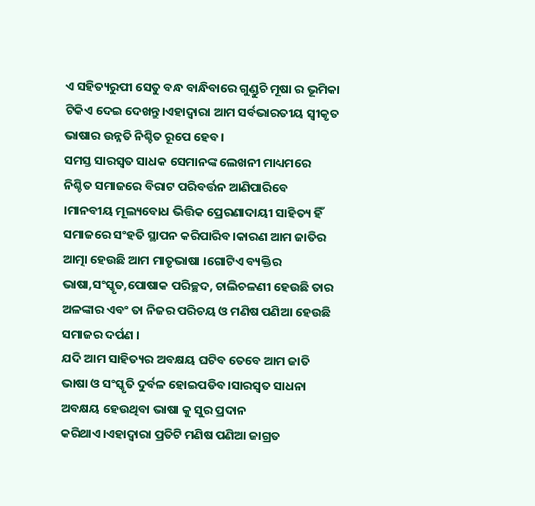ଏ ସହିତ୍ୟରୁପୀ ସେତୁ ବନ୍ଧ ବାନ୍ଧିବାରେ ଗୁଣ୍ଡୁଚି ମୂଷା ର ଭୂମିକା ଟିକିଏ ଦେଇ ଦେଖନ୍ତୁ।ଏହାଦ୍ବାରା ଆମ ସର୍ବଭାରତୀୟ ସ୍ଵୀକୃତ ଭାଷାର ଉନ୍ନତି ନିଶ୍ଚିତ ରୂପେ ହେବ।
ସମସ୍ତ ସାରସ୍ଵତ ସାଧକ ସେମାନଙ୍କ ଲେଖନୀ ମାଧ୍ୟମରେ ନିଶ୍ଚିତ ସମାଜରେ ବିରାଟ ପରିବର୍ତ୍ତନ ଆଣିପାରିବେ ।ମାନବୀୟ ମୂଲ୍ୟବୋଧ ଭିତ୍ତିକ ପ୍ରେରଣାଦାୟୀ ସାହିତ୍ୟ ହିଁ ସମାଜରେ ସଂହତି ସ୍ଥାପନ କରିପାରିବ।କାରଣ ଆମ ଜାତିର ଆତ୍ମା ହେଉଛି ଆମ ମାତୃଭାଷା ।ଗୋଟିଏ ବ୍ୟକ୍ତିର ଭାଷା,ସଂସ୍କୃତ,ପୋଷାକ ପରିଚ୍ଛଦ, ଚାଲିଚଳଣୀ ହେଉଛି ତାର ଅଳଙ୍କାର ଏବଂ ତା ନିଜର ପରିଚୟ ଓ ମଣିଷ ପଣିଆ ହେଉଛି ସମାଜର ଦର୍ପଣ ।
ଯଦି ଆମ ସାହିତ୍ୟର ଅବକ୍ଷୟ ଘଟିବ ତେବେ ଆମ ଜାତି ଭାଷା ଓ ସଂସ୍କୃତି ଦୁର୍ବଳ ହୋଇପଡିବ।ସାରସ୍ଵତ ସାଧନା ଅବକ୍ଷୟ ହେଉଥିବା ଭାଷା କୁ ସୁର ପ୍ରଦାନ କରିଥାଏ।ଏହାଦ୍ୱାରା ପ୍ରତିଟି ମଣିଷ ପଣିଆ ଜାଗ୍ରତ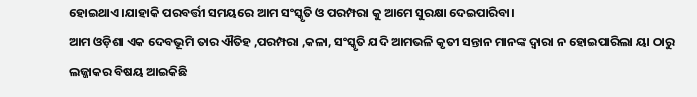ହୋଇଥାଏ।ଯାହାକି ପରବର୍ତ୍ତୀ ସମୟରେ ଆମ ସଂସ୍କୃତି ଓ ପରମ୍ପରା କୁ ଆମେ ସୁରକ୍ଷା ଦେଇପାରିବା।
ଆମ ଓଡ଼ିଶା ଏକ ଦେବଭୂମି ତାର ଐତିହ ,ପରମ୍ପରା ,କଳା, ସଂସ୍କୃତି ଯଦି ଆମଭଳି କୃତୀ ସନ୍ତାନ ମାନଙ୍କ ଦ୍ୱାରା ନ ହୋଇପାରିଲା ୟା ଠାରୁ ଲଜ୍ଜାକର ବିଷୟ ଆଇକିଛି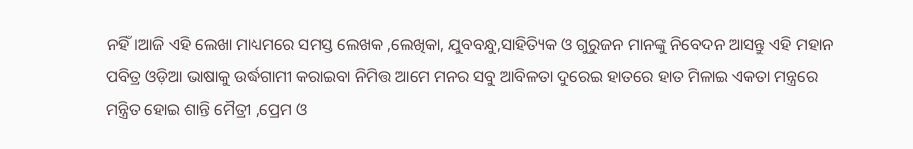ନହିଁ।ଆଜି ଏହି ଲେଖା ମାଧ୍ୟମରେ ସମସ୍ତ ଲେଖକ ,ଲେଖିକା, ଯୁବବନ୍ଧୁ,ସାହିତ୍ୟିକ ଓ ଗୁରୁଜନ ମାନଙ୍କୁ ନିବେଦନ ଆସନ୍ତୁ ଏହି ମହାନ ପବିତ୍ର ଓଡ଼ିଆ ଭାଷାକୁ ଉର୍ଦ୍ଧଗାମୀ କରାଇବା ନିମିତ୍ତ ଆମେ ମନର ସବୁ ଆବିଳତା ଦୁରେଇ ହାତରେ ହାତ ମିଳାଇ ଏକତା ମନ୍ତ୍ରରେ ମନ୍ତ୍ରିତ ହୋଇ ଶାନ୍ତି ମୈତ୍ରୀ ,ପ୍ରେମ ଓ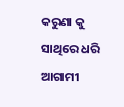କରୁଣା କୁ ସାଥିରେ ଧରି ଆଗାମୀ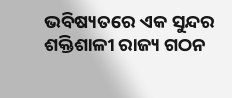ଭବିଷ୍ୟତରେ ଏକ ସୁନ୍ଦର ଶକ୍ତିଶାଳୀ ରାଜ୍ୟ ଗଠନ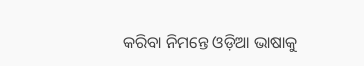କରିବା ନିମନ୍ତେ ଓଡ଼ିଆ ଭାଷାକୁ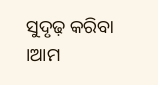ସୁଦୃଢ଼ କରିବା ।ଆମ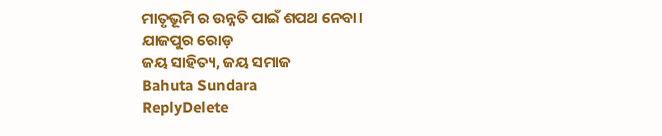ମାତୃଭୂମି ର ଉନ୍ନତି ପାଇଁ ଶପଥ ନେବା।
ଯାଜପୁର ରୋଡ଼
ଜୟ ସାହିତ୍ୟ, ଜୟ ସମାଜ
Bahuta Sundara
ReplyDelete